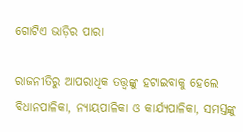ଗୋଟିଏ ଭାଡ଼ିର ପାରା

ରାଜନୀତିରୁ ଆପରାଧିକ ତତ୍ତ୍ବଙ୍କୁ ହଟାଇବାକୁ ହେଲେ ବିଧାନପାଳିକା, ନ୍ୟାୟପାଳିକା ଓ କାର୍ଯ୍ୟପାଳିକା, ସମସ୍ତଙ୍କୁ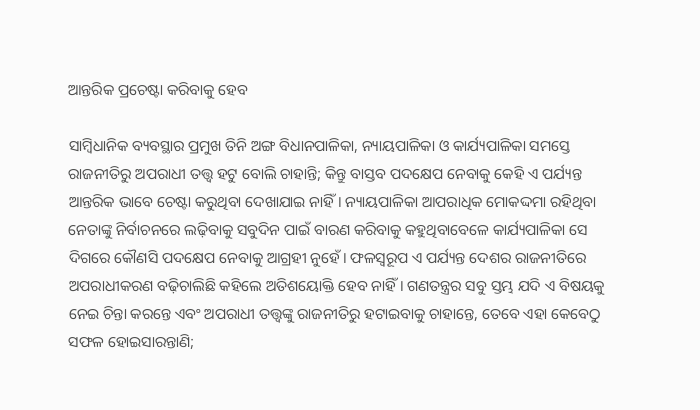ଆନ୍ତରିକ ପ୍ରଚେଷ୍ଟା କରିବାକୁ ହେବ

ସାମ୍ବିଧାନିକ ବ୍ୟବସ୍ଥାର ପ୍ରମୁଖ ତିନି ଅଙ୍ଗ ବିଧାନପାଳିକା, ନ୍ୟାୟପାଳିକା ଓ କାର୍ଯ୍ୟପାଳିକା ସମସ୍ତେ ରାଜନୀତିରୁ ଅପରାଧୀ ତତ୍ତ୍ବ ହଟୁ ବୋଲି ଚାହାନ୍ତି; କିନ୍ତୁ ବାସ୍ତବ ପଦକ୍ଷେପ ନେବାକୁ କେହି ଏ ପର୍ଯ୍ୟନ୍ତ ଆନ୍ତରିକ ଭାବେ ଚେଷ୍ଟା କରୁଥିବା ଦେଖାଯାଇ ନାହିଁ। ନ୍ୟାୟପାଳିକା ଆପରାଧିକ ମୋକଦ୍ଦମା ରହିଥିବା ନେତାଙ୍କୁ ନିର୍ବାଚନରେ ଲଢ଼ିବାକୁ ସବୁଦିନ ପାଇଁ ବାରଣ କରିବାକୁ କହୁଥିବାବେଳେ କାର୍ଯ୍ୟପାଳିକା ସେ ଦିଗରେ କୌଣସି ପଦକ୍ଷେପ ନେବାକୁ ଆଗ୍ରହୀ ନୁହେଁ। ଫଳସ୍ବରୂପ ଏ ପର୍ଯ୍ୟନ୍ତ ଦେଶର ରାଜନୀତିରେ ଅପରାଧୀକରଣ ବଢ଼ିଚାଲିଛି କହିଲେ ଅତିଶୟୋକ୍ତି ହେବ ନାହିଁ। ଗଣତନ୍ତ୍ରର ସବୁ ସ୍ତମ୍ଭ ଯଦି ଏ ବିଷୟକୁ ନେଇ ଚିନ୍ତା କରନ୍ତେ ଏବଂ ଅପରାଧୀ ତତ୍ତ୍ବଙ୍କୁ ରାଜନୀତିରୁ ହଟାଇବାକୁ ଚାହାନ୍ତେ, ତେବେ ଏହା କେବେଠୁ ସଫଳ ହୋଇସାରନ୍ତାଣି;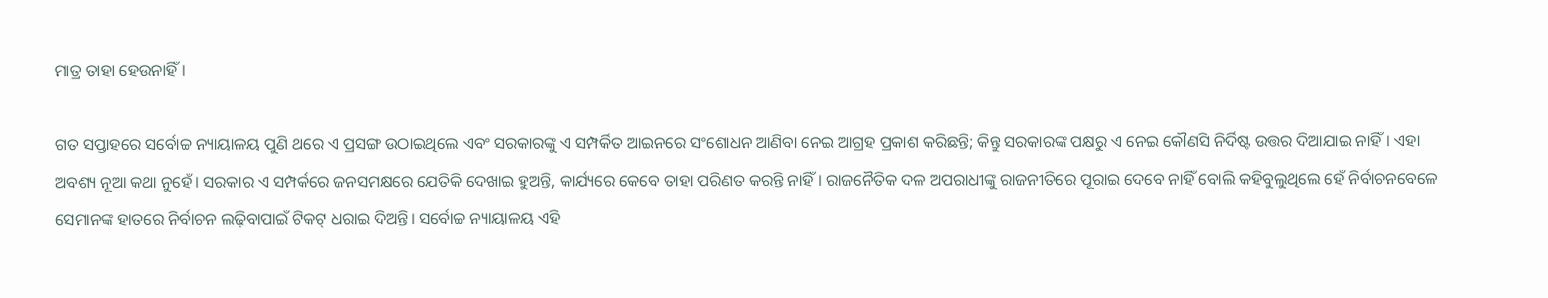ମାତ୍ର ତାହା ହେଉନାହିଁ।

ଗତ ସପ୍ତାହରେ ସର୍ବୋଚ୍ଚ ନ୍ୟାୟାଳୟ ପୁଣି ଥରେ ଏ ପ୍ରସଙ୍ଗ ଉଠାଇଥିଲେ ଏବଂ ସରକାରଙ୍କୁ ଏ ସମ୍ପର୍କିତ ଆଇନରେ ସଂଶୋଧନ ଆଣିବା ନେଇ ଆଗ୍ରହ ପ୍ରକାଶ କରିଛନ୍ତି; କିନ୍ତୁ ସରକାରଙ୍କ ପକ୍ଷରୁ ଏ ନେଇ କୌଣସି ନିର୍ଦିଷ୍ଟ ଉତ୍ତର ଦିଆଯାଇ ନାହିଁ। ଏହା ଅବଶ୍ୟ ନୂଆ କଥା ନୁହେଁ। ସରକାର ଏ ସମ୍ପର୍କରେ ଜନସମକ୍ଷରେ ଯେତିକି ଦେଖାଇ ହୁଅନ୍ତି, କାର୍ଯ୍ୟରେ କେବେ ତାହା ପରିଣତ କରନ୍ତି ନାହିଁ। ରାଜନୈତିକ ଦଳ ଅପରାଧୀଙ୍କୁ ରାଜନୀତିରେ ପୂରାଇ ଦେବେ ନାହିଁ ବୋଲି କହିବୁଲୁଥିଲେ ହେଁ ନିର୍ବାଚନବେଳେ ସେମାନଙ୍କ ହାତରେ ନିର୍ବାଚନ ଲଢ଼ିବାପାଇଁ ଟିକଟ୍‌ ଧରାଇ ଦିଅନ୍ତି। ସର୍ବୋଚ୍ଚ ନ୍ୟାୟାଳୟ ଏହି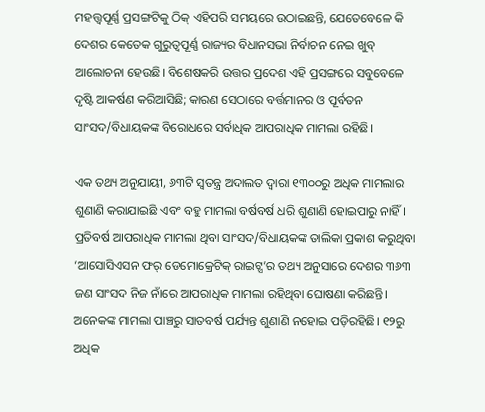ମହତ୍ତ୍ବପୂର୍ଣ୍ଣ ପ୍ରସଙ୍ଗଟିକୁ ଠିକ୍‌ ଏହିପରି ସମୟରେ ଉଠାଇଛନ୍ତି, ଯେତେବେଳେ କି ଦେଶର କେତେକ ଗୁରୁତ୍ବପୂର୍ଣ୍ଣ ରାଜ୍ୟର ବିଧାନସଭା ନିର୍ବାଚନ ନେଇ ଖୁବ୍‌ ଆଲୋଚନା ହେଉଛି। ବିଶେଷକରି ଉତ୍ତର ପ୍ରଦେଶ ଏହି ପ୍ରସଙ୍ଗରେ ସବୁବେଳେ ଦୃଷ୍ଟି ଆକର୍ଷଣ କରିଆସିଛି; କାରଣ ସେଠାରେ ବର୍ତ୍ତମାନର ଓ ପୂର୍ବତନ ସାଂସଦ/ବିଧାୟକଙ୍କ ବିରୋଧରେ ସର୍ବାଧିକ ଆପରାଧିକ ମାମଲା ରହିଛି।

ଏକ ତଥ୍ୟ ଅନୁଯାୟୀ, ୬୩ଟି ସ୍ବତନ୍ତ୍ର ଅଦାଲତ ଦ୍ବାରା ୧୩୦୦ରୁ ଅଧିକ ମାମଲାର ଶୁଣାଣି କରାଯାଇଛି ଏବଂ ବହୁ ମାମଲା ବର୍ଷବର୍ଷ ଧରି ଶୁଣାଣି ହୋଇପାରୁ ନାହିଁ। ପ୍ରତିବର୍ଷ ଆପରାଧିକ ମାମଲା ଥିବା ସାଂସଦ/ବିଧାୟକଙ୍କ ତାଲିକା ପ୍ରକାଶ କରୁଥିବା ‘ଆସୋସିଏସନ ଫର୍‌ ଡେମୋକ୍ରେଟିକ୍‌ ରାଇଟ୍ସ’ର ତଥ୍ୟ ଅନୁସାରେ ଦେଶର ୩୬୩ ଜଣ ସାଂସଦ ନିଜ ନାଁରେ ଆପରାଧିକ ମାମଲା ରହିଥିବା ଘୋଷଣା କରିଛନ୍ତି। ଅନେକଙ୍କ ମାମଲା ପାଞ୍ଚରୁ ସାତବର୍ଷ ପର୍ଯ୍ୟନ୍ତ ଶୁଣାଣି ନହୋଇ ପଡ଼ିରହିଛି। ୧୨ରୁ ଅଧିକ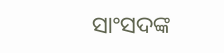ସାଂସଦଙ୍କ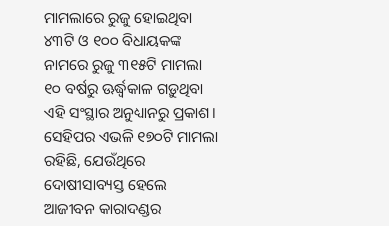ମାମଲାରେ ରୁଜୁ ହୋଇଥିବା ୪୩ଟି ଓ ୧୦୦ ବିଧାୟକଙ୍କ ନାମରେ ରୁଜୁ ୩୧୫ଟି ମାମଲା ୧୦ ବର୍ଷରୁ ଊର୍ଦ୍ଧ୍ବକାଳ ଗଡ଼ୁଥିବା ଏହି ସଂସ୍ଥାର ଅନୁଧ୍ୟାନରୁ ପ୍ରକାଶ। ସେହିପର ଏଭଳି ୧୭୦ଟି ମାମଲା ରହିଛି, ଯେଉଁଥିରେ ଦୋଷୀସାବ୍ୟସ୍ତ ହେଲେ ଆଜୀବନ କାରାଦଣ୍ଡର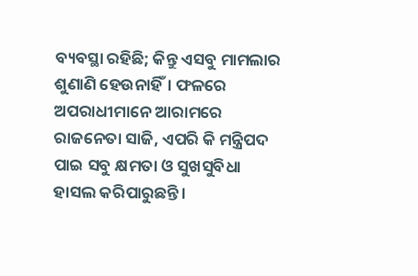ବ୍ୟବସ୍ଥା ରହିଛି; କିନ୍ତୁ ଏସବୁ ମାମଲାର ଶୁଣାଣି ହେଉନାହିଁ। ଫଳରେ ଅପରାଧୀମାନେ ଆରାମରେ ରାଜନେତା ସାଜି, ଏପରି କି ମନ୍ତ୍ରିପଦ ପାଇ ସବୁ କ୍ଷମତା ଓ ସୁଖସୁବିଧା ହାସଲ କରିପାରୁଛନ୍ତି।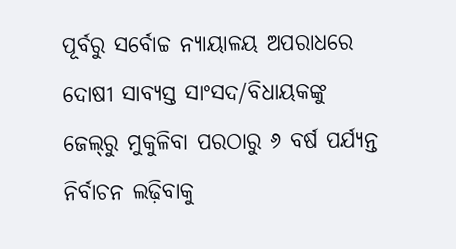ପୂର୍ବରୁ ସର୍ବୋଚ୍ଚ ନ୍ୟାୟାଳୟ ଅପରାଧରେ ଦୋଷୀ ସାବ୍ୟସ୍ତ ସାଂସଦ/ବିଧାୟକଙ୍କୁ ଜେଲ୍‌ରୁ ମୁକୁଳିବା ପରଠାରୁ ୬ ବର୍ଷ ପର୍ଯ୍ୟନ୍ତ ନିର୍ବାଚନ ଲଢ଼ିବାକୁ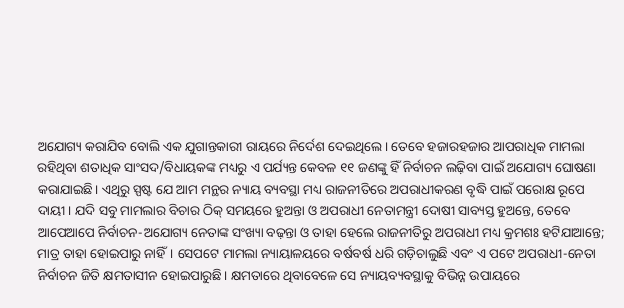ଅଯୋଗ୍ୟ କରାଯିବ ବୋଲି ଏକ ଯୁଗାନ୍ତକାରୀ ରାୟରେ ନିର୍ଦେଶ ଦେଇଥିଲେ। ତେବେ ହଜାରହଜାର ଆପରାଧିକ ମାମଲା ରହିଥିବା ଶତାଧିକ ସାଂସଦ/ବିଧାୟକଙ୍କ ମଧ୍ୟରୁ ଏ ପର୍ଯ୍ୟନ୍ତ କେବଳ ୧୧ ଜଣଙ୍କୁ ହିଁ ନିର୍ବାଚନ ଲଢ଼ିବା ପାଇଁ ଅଯୋଗ୍ୟ ଘୋଷଣା କରାଯାଇଛି। ଏଥିରୁ ସ୍ପଷ୍ଟ ଯେ ଆମ ମନ୍ଥର ନ୍ୟାୟ ବ୍ୟବସ୍ଥା ମଧ୍ୟ ରାଜନୀତିରେ ଅପରାଧୀକରଣ ବୃଦ୍ଧି ପାଇଁ ପରୋକ୍ଷ ରୂପେ ଦାୟୀ। ଯଦି ସବୁ ମାମଲାର ବିଚାର ଠିକ୍ ସମୟରେ ହୁଅନ୍ତା ଓ ଅପରାଧୀ ନେତାମନ୍ତ୍ରୀ ଦୋଷୀ ସାବ୍ୟସ୍ତ ହୁଅନ୍ତେ, ତେବେ ଆପେଆପେ ନିର୍ବାଚନ-ଅଯୋଗ୍ୟ ନେତାଙ୍କ ସଂଖ୍ୟା ବଢ଼ନ୍ତା ଓ ତାହା ହେଲେ ରାଜନୀତିରୁ ଅପରାଧୀ ମଧ୍ୟ କ୍ରମଶଃ ହଟିଯାଆନ୍ତେ; ମାତ୍ର ତାହା ହୋଇପାରୁ ନାହିଁ। ସେପଟେ ମାମଲା ନ୍ୟାୟାଳୟରେ ବର୍ଷବର୍ଷ ଧରି ଗଡ଼ିଚାଲୁଛି ଏବଂ ଏ ପଟେ ଅପରାଧୀ-ନେତା ନିର୍ବାଚନ ଜିତି କ୍ଷମତାସୀନ ହୋଇପାରୁଛି। କ୍ଷମତାରେ ଥିବାବେଳେ ସେ ନ୍ୟାୟବ୍ୟବସ୍ଥାକୁ ବିଭିନ୍ନ ଉପାୟରେ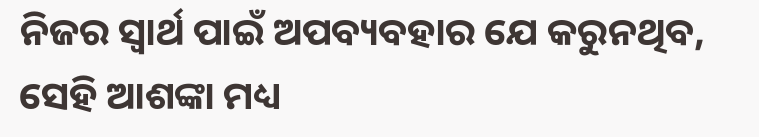ନିଜର ସ୍ବାର୍ଥ ପାଇଁ ଅପବ୍ୟବହାର ଯେ କରୁନଥିବ, ସେହି ଆଶଙ୍କା ମଧ୍ୟ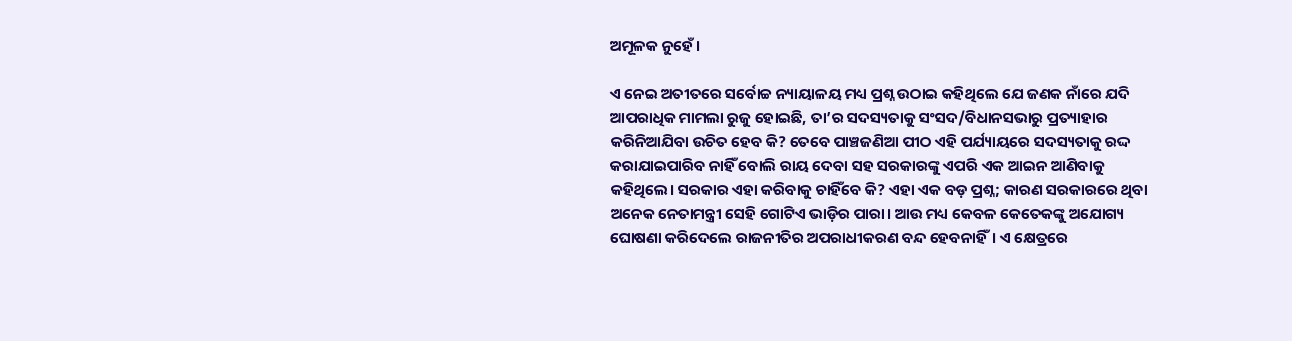ଅମୂଳକ ନୁହେଁ।

ଏ ନେଇ ଅତୀତରେ ସର୍ବୋଚ୍ଚ ନ୍ୟାୟାଳୟ ମଧ୍ୟ ପ୍ରଶ୍ନ ଉଠାଇ କହିଥିଲେ ଯେ ଜଣକ ନାଁରେ ଯଦି ଆପରାଧିକ ମାମଲା ରୁଜୁ ହୋଇଛି, ତା’ର ସଦସ୍ୟତାକୁ ସଂସଦ/ବିଧାନସଭାରୁ ପ୍ରତ୍ୟାହାର କରିନିଆଯିବା ଉଚିତ ହେବ କି? ତେବେ ପାଞ୍ଚଜଣିଆ ପୀଠ ଏହି ପର୍ଯ୍ୟାୟରେ ସଦସ୍ୟତାକୁ ରଦ୍ଦ କରାଯାଇପାରିବ ନାହିଁ ବୋଲି ରାୟ ଦେବା ସହ ସରକାରଙ୍କୁ ଏପରି ଏକ ଆଇନ ଆଣିବାକୁ କହିଥିଲେ। ସରକାର ଏହା କରିବାକୁ ଚାହିଁବେ କି? ଏହା ଏକ ବଡ଼ ପ୍ରଶ୍ନ; କାରଣ ସରକାରରେ ଥିବା ଅନେକ ନେତାମନ୍ତ୍ରୀ ସେହି ଗୋଟିଏ ଭାଡ଼ିର ପାରା। ଆଉ ମଧ୍ୟ କେବଳ କେତେକଙ୍କୁ ଅଯୋଗ୍ୟ ଘୋଷଣା କରିଦେଲେ ରାଜନୀତିର ଅପରାଧୀକରଣ ବନ୍ଦ ହେବନାହିଁ। ଏ କ୍ଷେତ୍ରରେ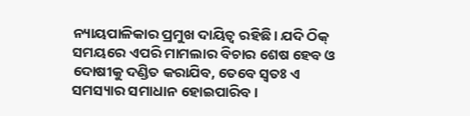ନ୍ୟାୟପାଳିକାର ପ୍ରମୁଖ ଦାୟିତ୍ବ ରହିଛି। ଯଦି ଠିକ୍‌ ସମୟରେ ଏପରି ମାମଲାର ବିଚାର ଶେଷ ହେବ ଓ ଦୋଷୀକୁ ଦଣ୍ଡିତ କରାଯିବ, ତେବେ ସ୍ବତଃ ଏ ସମସ୍ୟାର ସମାଧାନ ହୋଇପାରିବ।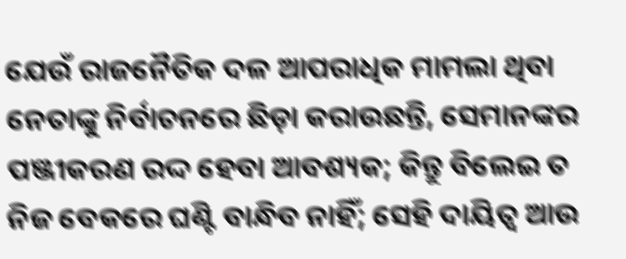ଯେଉଁ ରାଜନୈତିକ ଦଳ ଆପରାଧିକ ମାମଲା ଥିବା ନେତାଙ୍କୁ ନିର୍ବାଚନରେ ଛିଡ଼ା କରାଉଛନ୍ତି, ସେମାନଙ୍କର ପଞ୍ଜୀକରଣ ରଦ୍ଦ ହେବା ଆବଶ୍ୟକ; କିନ୍ତୁ ବିଲେଇ ତ ନିଜ ବେକରେ ଘଣ୍ଟି ବାନ୍ଧିବ ନାହିଁ; ସେହି ଦାୟିତ୍ବ ଆଉ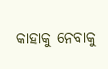କାହାକୁ ନେବାକୁ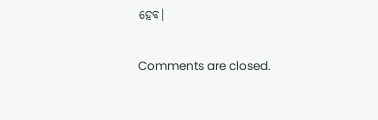ହେବ।

Comments are closed.